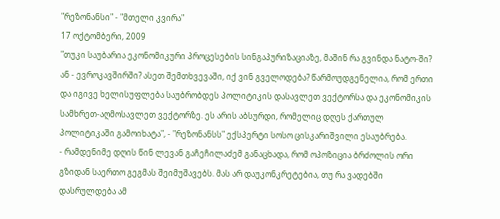"რეზონანსი" - "მთელი კვირა"
17 ოქტომბერი, 2009
"თუკი საუბარია ეკონომიკური პროცესების სინგაპურიზაციაზე, მაშინ რა გვინდა ნატო-ში? ან - ევროკავშირში? ასეთ შემთხვევაში, იქ ვინ გველოდება? წარმოუდგენელია, რომ ერთი და იგივე ხელისუფლება საუბრობდეს პოლიტიკის დასავლეთ ვექტორსა და ეკონომიკის სამხრეთ-აღმოსავლეთ ვექტორზე. ეს არის აბსურდი, რომელიც დღეს ქართულ პოლიტიკაში გამოიხატა", - "რეზონანსს" ექსპერტი სოსო ცისკარიშვილი ესაუბრება.
- რამდენიმე დღის წინ ლევან გაჩეჩილაძემ განაცხადა, რომ ოპოზიცია ბრძოლის ორი გზიდან საერთო გეგმას შეიმუშავებს. მას არ დაუკონკრეტებია, თუ რა ვადებში დასრულდება ამ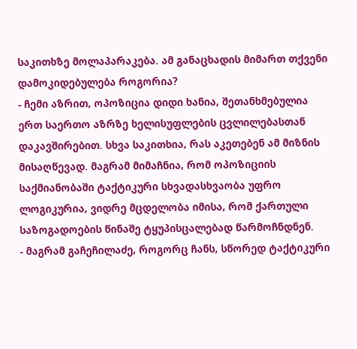საკითხზე მოლაპარაკება. ამ განაცხადის მიმართ თქვენი დამოკიდებულება როგორია?
- ჩემი აზრით, ოპოზიცია დიდი ხანია, შეთანხმებულია ერთ საერთო აზრზე ხელისუფლების ცვლილებასთან დაკავშირებით. სხვა საკითხია, რას აკეთებენ ამ მიზნის მისაღწევად. მაგრამ მიმაჩნია, რომ ოპოზიციის საქმიანობაში ტაქტიკური სხვადასხვაობა უფრო ლოგიკურია, ვიდრე მცდელობა იმისა, რომ ქართული საზოგადოების წინაშე ტყუპისცალებად წარმოჩნდნენ.
- მაგრამ გაჩეჩილაძე, როგორც ჩანს, სწორედ ტაქტიკური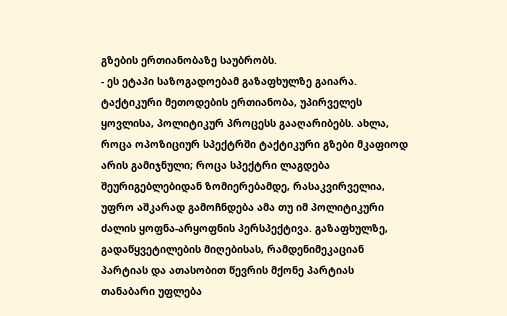გზების ერთიანობაზე საუბრობს.
- ეს ეტაპი საზოგადოებამ გაზაფხულზე გაიარა. ტაქტიკური მეთოდების ერთიანობა, უპირველეს ყოვლისა, პოლიტიკურ პროცესს გააღარიბებს. ახლა, როცა ოპოზიციურ სპექტრში ტაქტიკური გზები მკაფიოდ არის გამიჯნული; როცა სპექტრი ლაგდება შეურიგებლებიდან ზომიერებამდე, რასაკვირველია, უფრო აშკარად გამოჩნდება ამა თუ იმ პოლიტიკური ძალის ყოფნა-არყოფნის პერსპექტივა. გაზაფხულზე, გადაწყვეტილების მიღებისას, რამდენიმეკაციან პარტიას და ათასობით წევრის მქონე პარტიას თანაბარი უფლება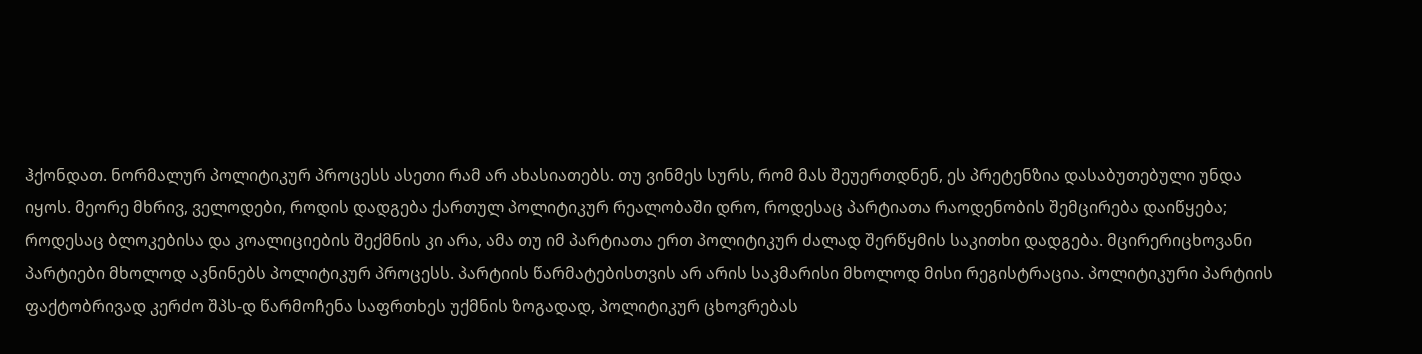ჰქონდათ. ნორმალურ პოლიტიკურ პროცესს ასეთი რამ არ ახასიათებს. თუ ვინმეს სურს, რომ მას შეუერთდნენ, ეს პრეტენზია დასაბუთებული უნდა იყოს. მეორე მხრივ, ველოდები, როდის დადგება ქართულ პოლიტიკურ რეალობაში დრო, როდესაც პარტიათა რაოდენობის შემცირება დაიწყება; როდესაც ბლოკებისა და კოალიციების შექმნის კი არა, ამა თუ იმ პარტიათა ერთ პოლიტიკურ ძალად შერწყმის საკითხი დადგება. მცირერიცხოვანი პარტიები მხოლოდ აკნინებს პოლიტიკურ პროცესს. პარტიის წარმატებისთვის არ არის საკმარისი მხოლოდ მისი რეგისტრაცია. პოლიტიკური პარტიის ფაქტობრივად კერძო შპს-დ წარმოჩენა საფრთხეს უქმნის ზოგადად, პოლიტიკურ ცხოვრებას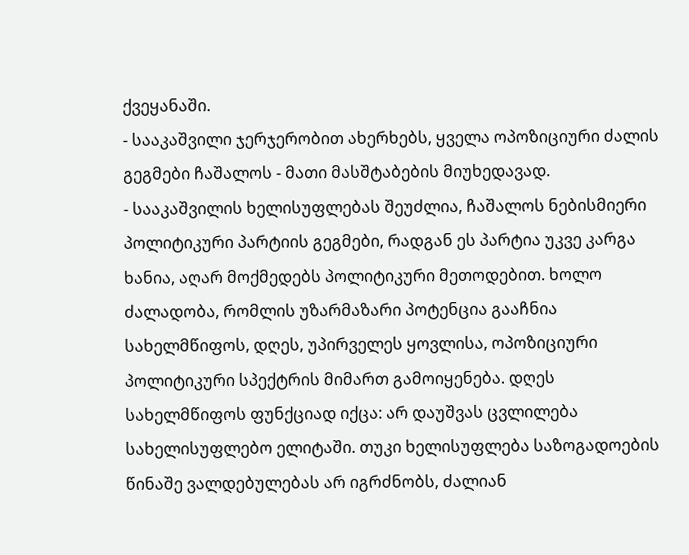ქვეყანაში.
- სააკაშვილი ჯერჯერობით ახერხებს, ყველა ოპოზიციური ძალის გეგმები ჩაშალოს - მათი მასშტაბების მიუხედავად.
- სააკაშვილის ხელისუფლებას შეუძლია, ჩაშალოს ნებისმიერი პოლიტიკური პარტიის გეგმები, რადგან ეს პარტია უკვე კარგა ხანია, აღარ მოქმედებს პოლიტიკური მეთოდებით. ხოლო ძალადობა, რომლის უზარმაზარი პოტენცია გააჩნია სახელმწიფოს, დღეს, უპირველეს ყოვლისა, ოპოზიციური პოლიტიკური სპექტრის მიმართ გამოიყენება. დღეს სახელმწიფოს ფუნქციად იქცა: არ დაუშვას ცვლილება სახელისუფლებო ელიტაში. თუკი ხელისუფლება საზოგადოების წინაშე ვალდებულებას არ იგრძნობს, ძალიან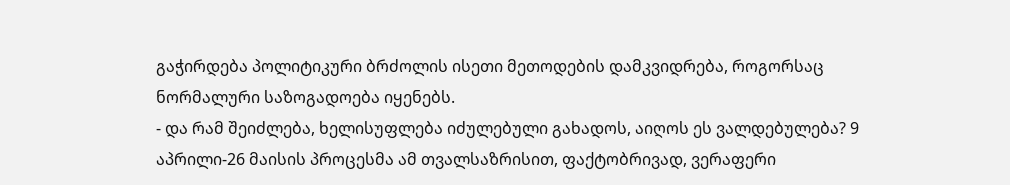გაჭირდება პოლიტიკური ბრძოლის ისეთი მეთოდების დამკვიდრება, როგორსაც ნორმალური საზოგადოება იყენებს.
- და რამ შეიძლება, ხელისუფლება იძულებული გახადოს, აიღოს ეს ვალდებულება? 9 აპრილი-26 მაისის პროცესმა ამ თვალსაზრისით, ფაქტობრივად, ვერაფერი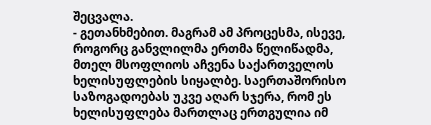შეცვალა.
- გეთანხმებით. მაგრამ ამ პროცესმა, ისევე, როგორც განვლილმა ერთმა წელიწადმა, მთელ მსოფლიოს აჩვენა საქართველოს ხელისუფლების სიყალბე. საერთაშორისო საზოგადოებას უკვე აღარ სჯერა, რომ ეს ხელისუფლება მართლაც ერთგულია იმ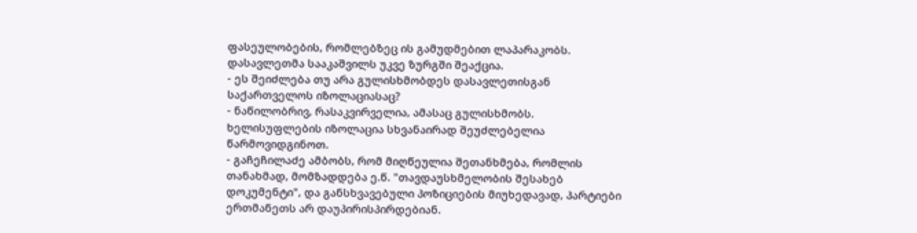ფასეულობების, რომლებზეც ის გამუდმებით ლაპარაკობს. დასავლეთმა სააკაშვილს უკვე ზურგში შეაქცია.
- ეს შეიძლება თუ არა გულისხმობდეს დასავლეთისგან საქართველოს იზოლაციასაც?
- ნაწილობრივ, რასაკვირველია, ამასაც გულისხმობს. ხელისუფლების იზოლაცია სხვანაირად შეუძლებელია წარმოვიდგინოთ.
- გაჩეჩილაძე ამბობს, რომ მიღწეულია შეთანხმება, რომლის თანახმად, მომზადდება ე.წ. "თავდაუსხმელობის შესახებ დოკუმენტი", და განსხვავებული პოზიციების მიუხედავად, პარტიები ერთმანეთს არ დაუპირისპირდებიან.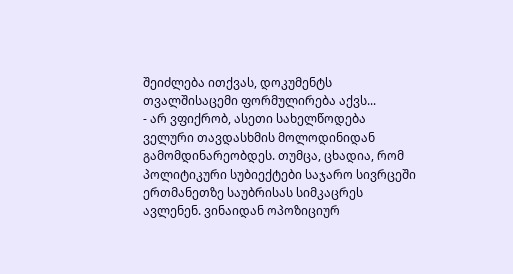შეიძლება ითქვას, დოკუმენტს თვალშისაცემი ფორმულირება აქვს...
- არ ვფიქრობ, ასეთი სახელწოდება ველური თავდასხმის მოლოდინიდან გამომდინარეობდეს. თუმცა, ცხადია, რომ პოლიტიკური სუბიექტები საჯარო სივრცეში ერთმანეთზე საუბრისას სიმკაცრეს ავლენენ. ვინაიდან ოპოზიციურ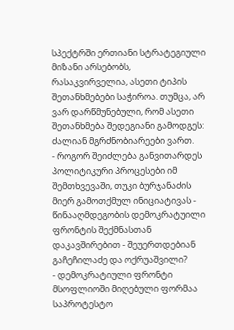სპექტრში ერთიანი სტრატეგიული მიზანი არსებობს, რასაკვირველია, ასეთი ტიპის შეთანხმებები საჭიროა. თუმცა, არ ვარ დარწმუნებული, რომ ასეთი შეთანხმება შედეგიანი გამოდგეს: ძალიან მგრძნობიარეები ვართ.
- როგორ შეიძლება განვითარდეს პოლიტიკური პროცესები იმ შემთხვევაში, თუკი ბურჯანაძის მიერ გამოთქმულ ინიციატივას - წინააღმდეგობის დემოკრატუილი ფრონტის შექმნასთან დაკავშირებით - შეუერთდებიან გაჩეჩილაძე და ოქრუაშვილი?
- დემოკრატიული ფრონტი მსოფლიოში მიღებული ფორმაა საპროტესტო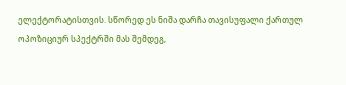ელექტორატისთვის. სწორედ ეს ნიშა დარჩა თავისუფალი ქართულ ოპოზიციურ სპექტრში მას შემდეგ,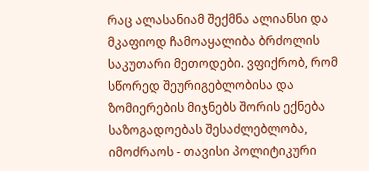რაც ალასანიამ შექმნა ალიანსი და მკაფიოდ ჩამოაყალიბა ბრძოლის საკუთარი მეთოდები. ვფიქრობ, რომ სწორედ შეურიგებლობისა და ზომიერების მიჯნებს შორის ექნება საზოგადოებას შესაძლებლობა, იმოძრაოს - თავისი პოლიტიკური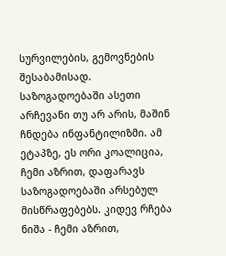სურვილების, გემოვნების შესაბამისად. საზოგადოებაში ასეთი არჩევანი თუ არ არის, მაშინ ჩნდება ინფანტილიზმი. ამ ეტაპზე, ეს ორი კოალიცია, ჩემი აზრით, დაფარავს საზოგადოებაში არსებულ მისწრაფებებს. კიდევ რჩება ნიშა - ჩემი აზრით,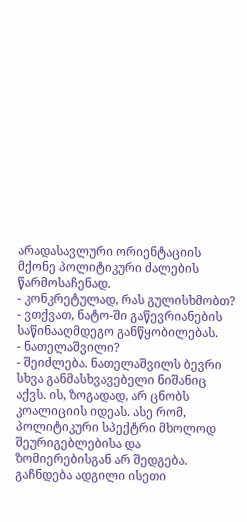არადასავლური ორიენტაციის მქონე პოლიტიკური ძალების წარმოსაჩენად.
- კონკრეტულად, რას გულისხმობთ?
- ვთქვათ, ნატო-ში გაწევრიანების საწინააღმდეგო განწყობილებას.
- ნათელაშვილი?
- შეიძლება. ნათელაშვილს ბევრი სხვა განმასხვავებელი ნიშანიც აქვს. ის, ზოგადად, არ ცნობს კოალიციის იდეას. ასე რომ, პოლიტიკური სპექტრი მხოლოდ შეურიგებლებისა და ზომიერებისგან არ შედგება. გაჩნდება ადგილი ისეთი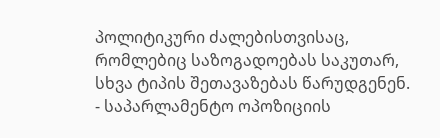პოლიტიკური ძალებისთვისაც, რომლებიც საზოგადოებას საკუთარ, სხვა ტიპის შეთავაზებას წარუდგენენ.
- საპარლამენტო ოპოზიციის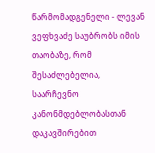წარმომადგენელი - ლევან ვეფხვაძე საუბრობს იმის თაობაზე, რომ შესაძლებელია, საარჩევნო კანონმდებლობასთან დაკავშირებით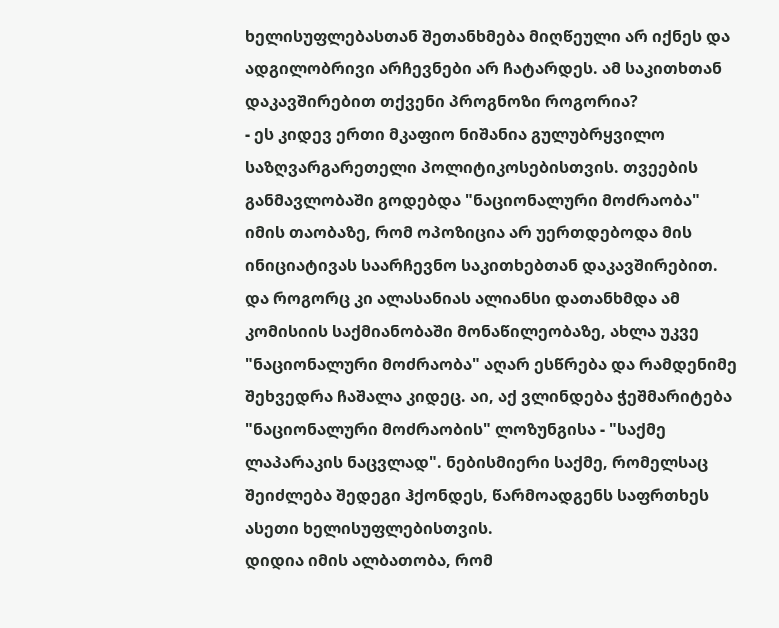ხელისუფლებასთან შეთანხმება მიღწეული არ იქნეს და ადგილობრივი არჩევნები არ ჩატარდეს. ამ საკითხთან დაკავშირებით თქვენი პროგნოზი როგორია?
- ეს კიდევ ერთი მკაფიო ნიშანია გულუბრყვილო საზღვარგარეთელი პოლიტიკოსებისთვის. თვეების განმავლობაში გოდებდა "ნაციონალური მოძრაობა" იმის თაობაზე, რომ ოპოზიცია არ უერთდებოდა მის ინიციატივას საარჩევნო საკითხებთან დაკავშირებით. და როგორც კი ალასანიას ალიანსი დათანხმდა ამ კომისიის საქმიანობაში მონაწილეობაზე, ახლა უკვე "ნაციონალური მოძრაობა" აღარ ესწრება და რამდენიმე შეხვედრა ჩაშალა კიდეც. აი, აქ ვლინდება ჭეშმარიტება "ნაციონალური მოძრაობის" ლოზუნგისა - "საქმე ლაპარაკის ნაცვლად". ნებისმიერი საქმე, რომელსაც შეიძლება შედეგი ჰქონდეს, წარმოადგენს საფრთხეს ასეთი ხელისუფლებისთვის.
დიდია იმის ალბათობა, რომ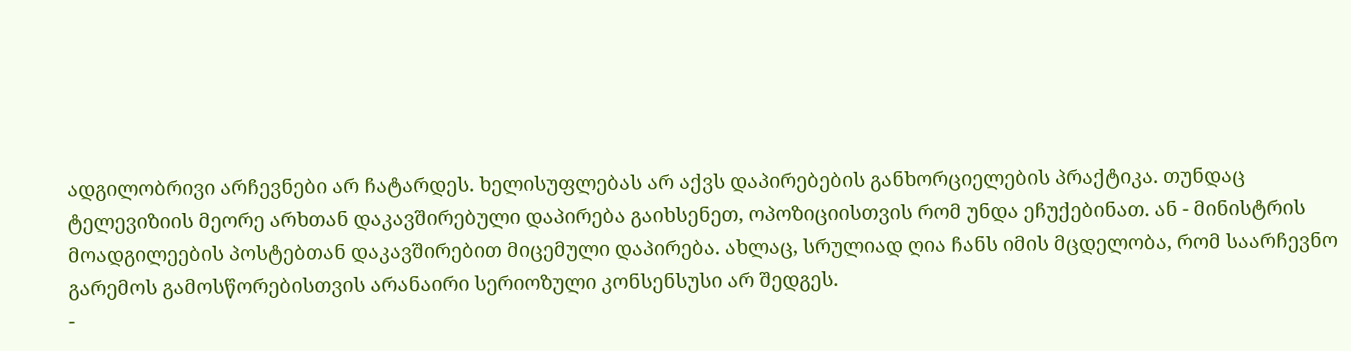ადგილობრივი არჩევნები არ ჩატარდეს. ხელისუფლებას არ აქვს დაპირებების განხორციელების პრაქტიკა. თუნდაც ტელევიზიის მეორე არხთან დაკავშირებული დაპირება გაიხსენეთ, ოპოზიციისთვის რომ უნდა ეჩუქებინათ. ან - მინისტრის მოადგილეების პოსტებთან დაკავშირებით მიცემული დაპირება. ახლაც, სრულიად ღია ჩანს იმის მცდელობა, რომ საარჩევნო გარემოს გამოსწორებისთვის არანაირი სერიოზული კონსენსუსი არ შედგეს.
-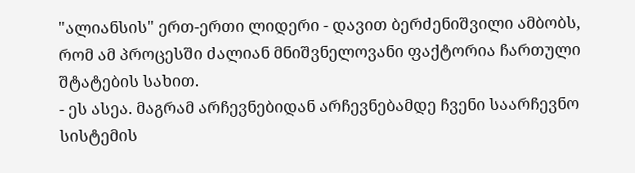"ალიანსის" ერთ-ერთი ლიდერი - დავით ბერძენიშვილი ამბობს, რომ ამ პროცესში ძალიან მნიშვნელოვანი ფაქტორია ჩართული შტატების სახით.
- ეს ასეა. მაგრამ არჩევნებიდან არჩევნებამდე ჩვენი საარჩევნო სისტემის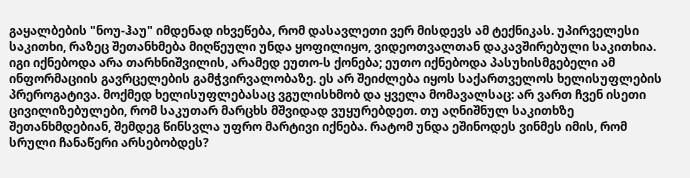გაყალბების "ნოუ-ჰაუ" იმდენად იხვეწება, რომ დასავლეთი ვერ მისდევს ამ ტექნიკას. უპირველესი საკითხი, რაზეც შეთანხმება მიღწეული უნდა ყოფილიყო, ვიდეოთვალთან დაკავშირებული საკითხია. იგი იქნებოდა არა თარხნიშვილის, არამედ ეუთო-ს ქონება; ეუთო იქნებოდა პასუხისმგებელი ამ ინფორმაციის გავრცელების გამჭვირვალობაზე. ეს არ შეიძლება იყოს საქართველოს ხელისუფლების პრეროგატივა. მოქმედ ხელისუფლებასაც ვგულისხმობ და ყველა მომავალსაც: არ ვართ ჩვენ ისეთი ცივილიზებულები, რომ საკუთარ მარცხს მშვიდად ვუყურებდეთ. თუ აღნიშნულ საკითხზე შეთანხმდებიან, შემდეგ წინსვლა უფრო მარტივი იქნება. რატომ უნდა ეშინოდეს ვინმეს იმის, რომ სრული ჩანაწერი არსებობდეს?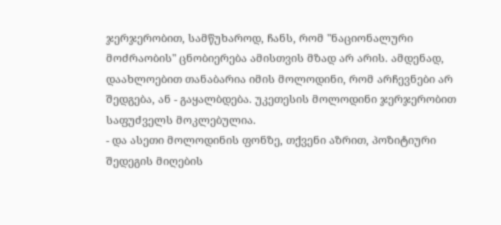ჯერჯერობით, სამწუხაროდ, ჩანს, რომ "ნაციონალური მოძრაობის" ცნობიერება ამისთვის მზად არ არის. ამდენად, დაახლოებით თანაბარია იმის მოლოდინი, რომ არჩევნები არ შედგება, ან - გაყალბდება. უკეთესის მოლოდინი ჯერჯერობით საფუძველს მოკლებულია.
- და ასეთი მოლოდინის ფონზე, თქვენი აზრით, პოზიტიური შედეგის მიღების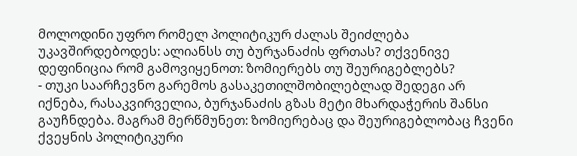მოლოდინი უფრო რომელ პოლიტიკურ ძალას შეიძლება უკავშირდებოდეს: ალიანსს თუ ბურჯანაძის ფრთას? თქვენივე დეფინიცია რომ გამოვიყენოთ: ზომიერებს თუ შეურიგებლებს?
- თუკი საარჩევნო გარემოს გასაკეთილშობილებლად შედეგი არ იქნება, რასაკვირველია, ბურჯანაძის გზას მეტი მხარდაჭერის შანსი გაუჩნდება. მაგრამ მერწმუნეთ: ზომიერებაც და შეურიგებლობაც ჩვენი ქვეყნის პოლიტიკური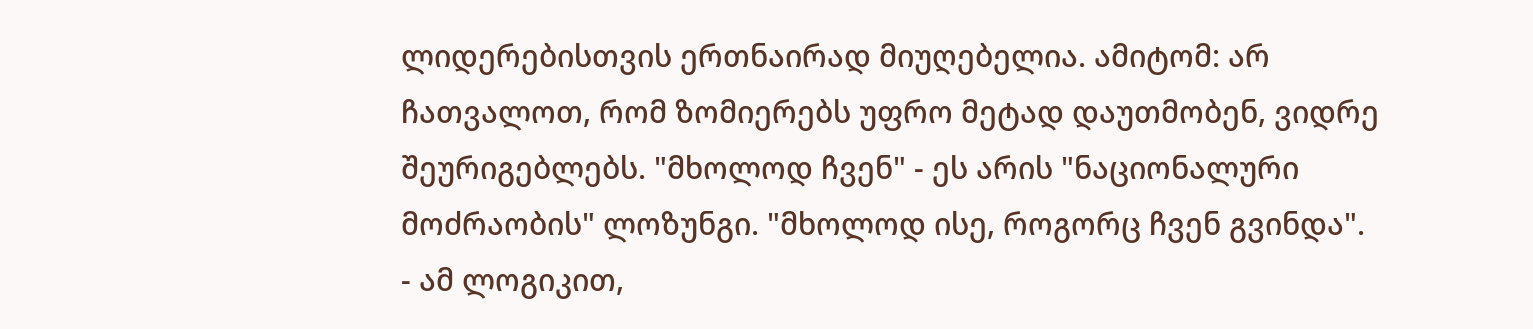ლიდერებისთვის ერთნაირად მიუღებელია. ამიტომ: არ ჩათვალოთ, რომ ზომიერებს უფრო მეტად დაუთმობენ, ვიდრე შეურიგებლებს. "მხოლოდ ჩვენ" - ეს არის "ნაციონალური მოძრაობის" ლოზუნგი. "მხოლოდ ისე, როგორც ჩვენ გვინდა".
- ამ ლოგიკით,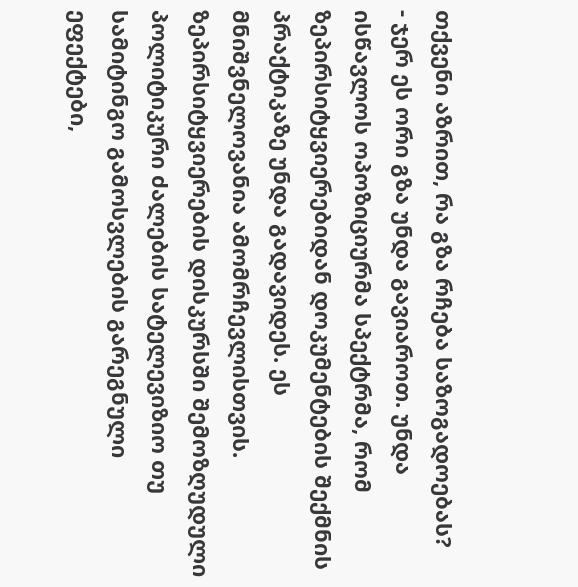თქვენი აზრით, რა გზა რჩება საზოგადოებას?
- ჯერ ეს ორი გზა უნდა გავიაროთ. უნდა ისწავლოს ოპოზიციურმა სპექტრმა, რომ ზეპირსიტყვიერებიდან დოკუმენტების შექმნის პრაქტიკაზე უნდა გადავიდეს. ეს მნიშვნელოვანია ამომრჩევლისთვის. ზეპირსიტყვიერების დისკურსში შემოზღუდული პოლიტიკური ძალების სატელევიზიო თუ სამიტინგო გამოსვლების გარეგნული ეფექტები,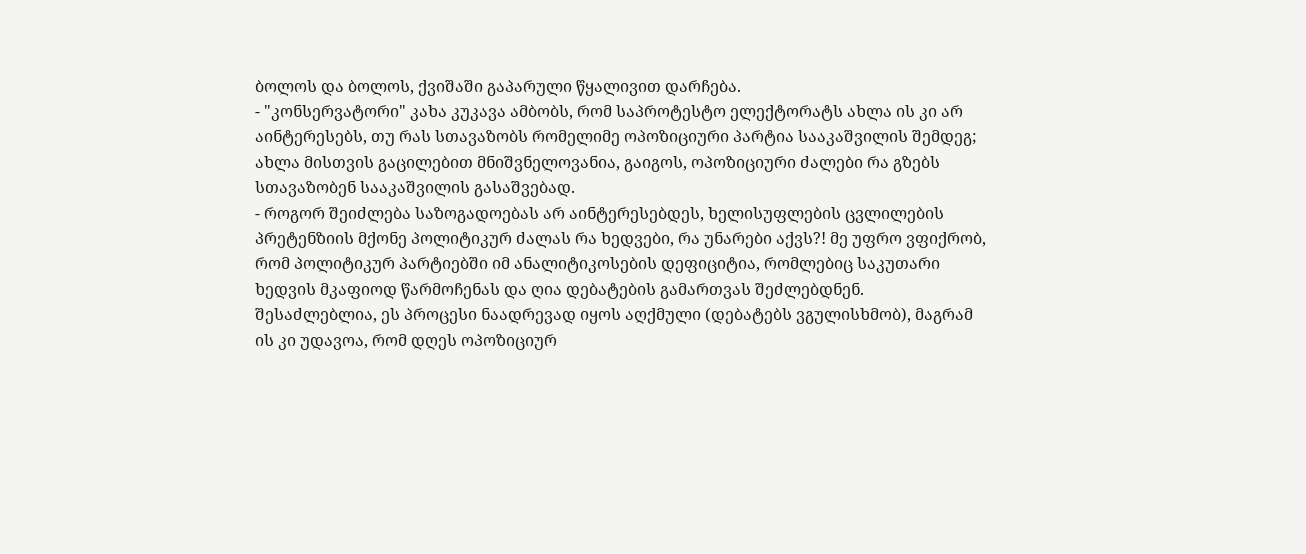ბოლოს და ბოლოს, ქვიშაში გაპარული წყალივით დარჩება.
- "კონსერვატორი" კახა კუკავა ამბობს, რომ საპროტესტო ელექტორატს ახლა ის კი არ აინტერესებს, თუ რას სთავაზობს რომელიმე ოპოზიციური პარტია სააკაშვილის შემდეგ; ახლა მისთვის გაცილებით მნიშვნელოვანია, გაიგოს, ოპოზიციური ძალები რა გზებს სთავაზობენ სააკაშვილის გასაშვებად.
- როგორ შეიძლება საზოგადოებას არ აინტერესებდეს, ხელისუფლების ცვლილების პრეტენზიის მქონე პოლიტიკურ ძალას რა ხედვები, რა უნარები აქვს?! მე უფრო ვფიქრობ, რომ პოლიტიკურ პარტიებში იმ ანალიტიკოსების დეფიციტია, რომლებიც საკუთარი ხედვის მკაფიოდ წარმოჩენას და ღია დებატების გამართვას შეძლებდნენ. შესაძლებლია, ეს პროცესი ნაადრევად იყოს აღქმული (დებატებს ვგულისხმობ), მაგრამ ის კი უდავოა, რომ დღეს ოპოზიციურ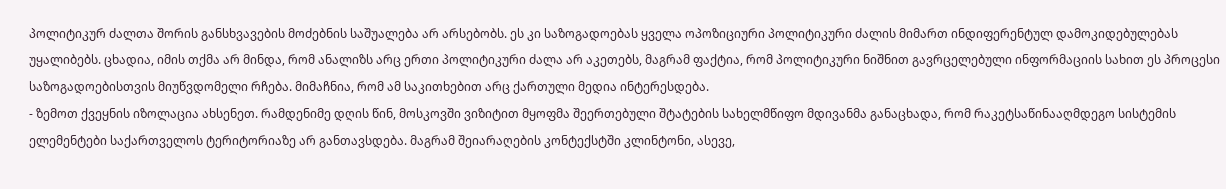პოლიტიკურ ძალთა შორის განსხვავების მოძებნის საშუალება არ არსებობს. ეს კი საზოგადოებას ყველა ოპოზიციური პოლიტიკური ძალის მიმართ ინდიფერენტულ დამოკიდებულებას უყალიბებს. ცხადია, იმის თქმა არ მინდა, რომ ანალიზს არც ერთი პოლიტიკური ძალა არ აკეთებს, მაგრამ ფაქტია, რომ პოლიტიკური ნიშნით გავრცელებული ინფორმაციის სახით ეს პროცესი საზოგადოებისთვის მიუწვდომელი რჩება. მიმაჩნია, რომ ამ საკითხებით არც ქართული მედია ინტერესდება.
- ზემოთ ქვეყნის იზოლაცია ახსენეთ. რამდენიმე დღის წინ, მოსკოვში ვიზიტით მყოფმა შეერთებული შტატების სახელმწიფო მდივანმა განაცხადა, რომ რაკეტსაწინააღმდეგო სისტემის ელემენტები საქართველოს ტერიტორიაზე არ განთავსდება. მაგრამ შეიარაღების კონტექსტში კლინტონი, ასევე,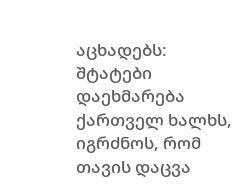აცხადებს: შტატები დაეხმარება ქართველ ხალხს, იგრძნოს, რომ თავის დაცვა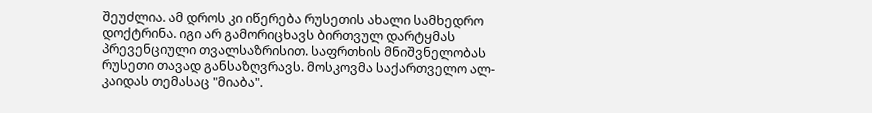შეუძლია. ამ დროს კი იწერება რუსეთის ახალი სამხედრო დოქტრინა. იგი არ გამორიცხავს ბირთვულ დარტყმას პრევენციული თვალსაზრისით. საფრთხის მნიშვნელობას რუსეთი თავად განსაზღვრავს. მოსკოვმა საქართველო ალ-კაიდას თემასაც "მიაბა".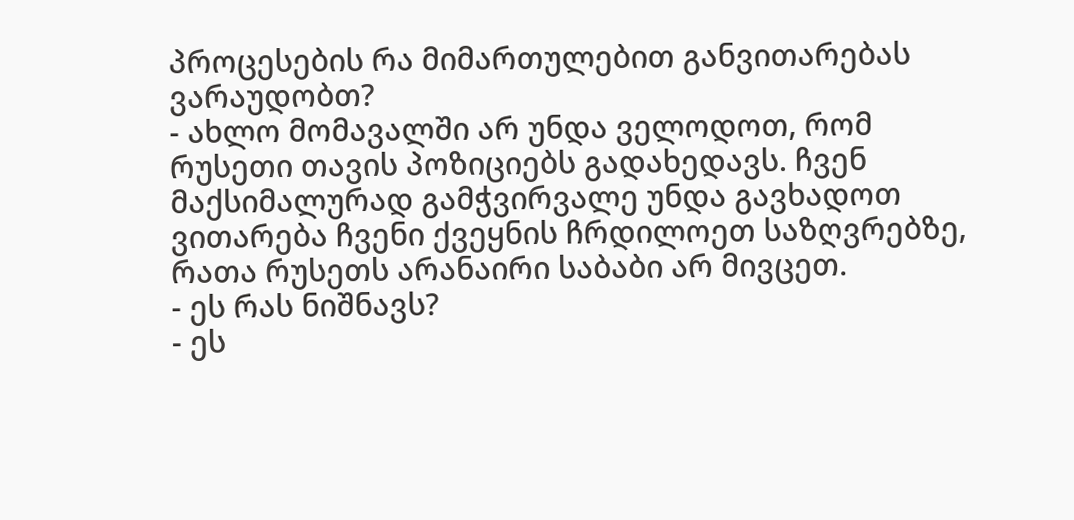პროცესების რა მიმართულებით განვითარებას ვარაუდობთ?
- ახლო მომავალში არ უნდა ველოდოთ, რომ რუსეთი თავის პოზიციებს გადახედავს. ჩვენ მაქსიმალურად გამჭვირვალე უნდა გავხადოთ ვითარება ჩვენი ქვეყნის ჩრდილოეთ საზღვრებზე, რათა რუსეთს არანაირი საბაბი არ მივცეთ.
- ეს რას ნიშნავს?
- ეს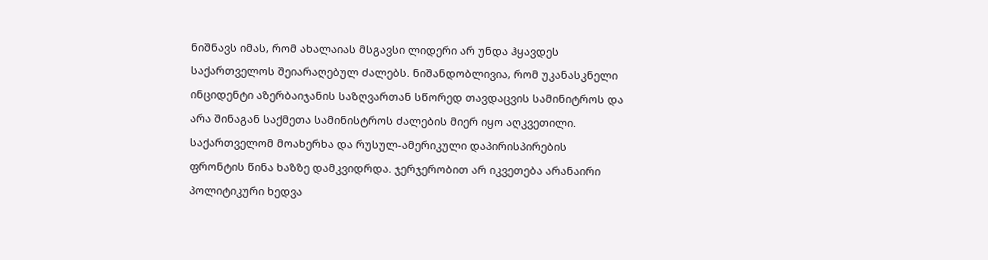ნიშნავს იმას, რომ ახალაიას მსგავსი ლიდერი არ უნდა ჰყავდეს საქართველოს შეიარაღებულ ძალებს. ნიშანდობლივია, რომ უკანასკნელი ინციდენტი აზერბაიჯანის საზღვართან სწორედ თავდაცვის სამინიტროს და არა შინაგან საქმეთა სამინისტროს ძალების მიერ იყო აღკვეთილი.
საქართველომ მოახერხა და რუსულ-ამერიკული დაპირისპირების ფრონტის წინა ხაზზე დამკვიდრდა. ჯერჯერობით არ იკვეთება არანაირი პოლიტიკური ხედვა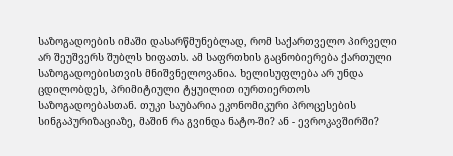საზოგადოების იმაში დასარწმუნებლად, რომ საქართველო პირველი არ შეუშვერს შუბლს ხიფათს. ამ საფრთხის გაცნობიერება ქართული საზოგადოებისთვის მნიშვნელოვანია. ხელისუფლება არ უნდა ცდილობდეს, პრიმიტიული ტყუილით იურთიერთოს საზოგადოებასთან. თუკი საუბარია ეკონომიკური პროცესების სინგაპურიზაციაზე, მაშინ რა გვინდა ნატო-ში? ან - ევროკავშირში?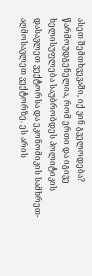ასეთ შემთხვევაში, იქ ვინ გველოდება? წარმოუდგენელია, რომ ერთი და იგივე ხელისუფლება საუბრობდეს პოლიტიკის დასავლეთ ვექტორსა და ეკონომიკის სამხრეთ-აღმოსავლეთ ვექტორზე. ეს არის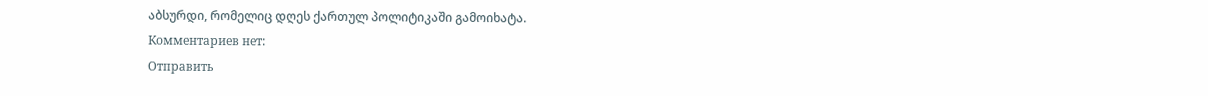აბსურდი, რომელიც დღეს ქართულ პოლიტიკაში გამოიხატა.
Комментариев нет:
Отправить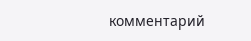комментарий